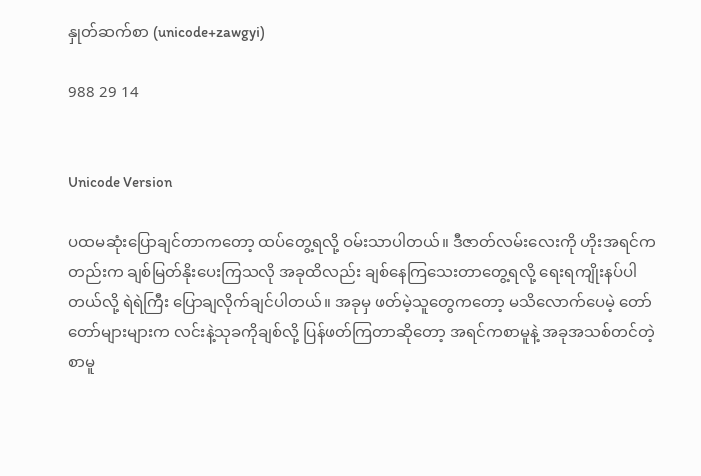နှုတ်ဆက်စာ (unicode+zawgyi)

988 29 14


Unicode Version

ပထမဆုံးပြောချင်တာကတော့ ထပ်တွေ့ရလို့ ဝမ်းသာပါတယ်။ ဒီဇာတ်လမ်းလေးကို ဟိုးအရင်ကတည်းက ချစ်မြတ်နိုးပေးကြသလို အခုထိလည်း ချစ်နေကြသေးတာတွေ့ရလို့ ရေးရကျိုးနပ်ပါတယ်လို့ ရဲရဲကြီး ပြောချလိုက်ချင်ပါတယ်။ အခုမှ ဖတ်မဲ့သူတွေကတော့ မသိလောက်ပေမဲ့ တော်တော်များများက လင်းနဲ့သုခကိုချစ်လို့ ပြန်ဖတ်ကြတာဆိုတော့ အရင်ကစာမူနဲ့ အခုအသစ်တင်တဲ့ စာမူ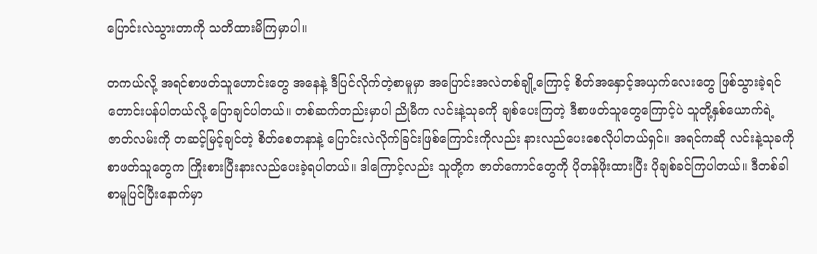ပြောင်းလဲသွားတာကို သတိထားမိကြမှာပါ။

တကယ်လို့ အရင်စာဖတ်သူဟောင်းတွေ အနေနဲ့ ဒီပြင်လိုက်တဲ့စာမူမှာ အပြောင်းအလဲတစ်ချို့ကြောင့် စိတ်အနှောင့်အယှက်လေးတွေ ဖြစ်သွားခဲ့ရင် တောင်းပန်ပါတယ်လို့ ပြောချင်ပါတယ်။ တစ်ဆက်တည်းမှာပါ ညိုမီက လင်းနဲ့သုခကို ချစ်ပေးကြတဲ့ ဒီစာဖတ်သူတွေကြောင့်ပဲ သူတို့နှစ်ယောက်ရဲ့ဇာတ်လမ်းကို တဆင့်မြင့်ချင်တဲ့ စိတ်စေတနာနဲ့ ပြောင်းလဲလိုက်ခြင်းဖြစ်ကြောင်းကိုလည်း နားလည်ပေးစေလိုပါတယ်ရှင်။ အရင်ကဆို လင်းနဲ့သုခကို စာဖတ်သူတွေက ကြိုးစားပြီးနားလည်ပေးခဲ့ရပါတယ်။ ဒါကြောင့်လည်း သူတို့က ဇာတ်ကောင်တွေကို ပိုတန်ဖိုးထားပြီး ပိုချစ်ခင်ကြပါတယ်။ ဒီတစ်ခါစာမူပြင်ပြီးနောက်မှာ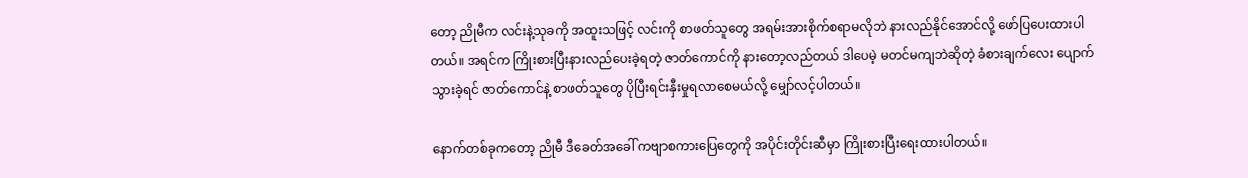တော့ ညိုမီက လင်းနဲ့သုခကို အထူးသဖြင့် လင်းကို စာဖတ်သူတွေ အရမ်းအားစိုက်စရာမလိုဘဲ နားလည်နိုင်အောင်လို့ ဖော်ပြပေးထားပါတယ်။ အရင်က ကြိုးစားပြီးနားလည်ပေးခဲ့ရတဲ့ ဇာတ်ကောင်ကို နားတော့လည်တယ် ဒါပေမဲ့ မတင်မကျဘဲဆိုတဲ့ ခံစားချက်လေး ပျောက်သွားခဲ့ရင် ဇာတ်ကောင်နဲ့ စာဖတ်သူတွေ ပိုပြီးရင်းနှီးမှုရလာစေမယ်လို့ မျှော်လင့်ပါတယ်။

နောက်တစ်ခုကတော့ ညိုမီ ဒီခေတ်အခေါ် ကဗျာစကားပြေတွေကို အပိုင်းတိုင်းဆီမှာ ကြိုးစားပြီးရေးထားပါတယ်။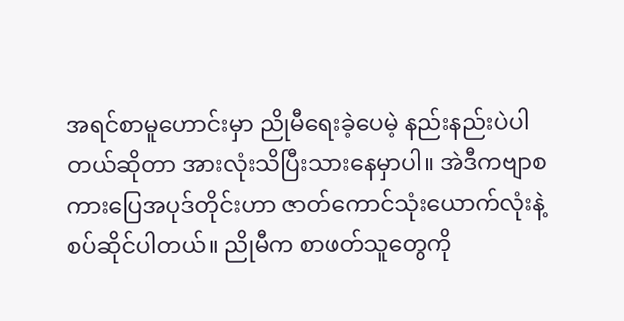အရင်စာမူဟောင်းမှာ ညိုမီရေးခဲ့ပေမဲ့ နည်းနည်းပဲပါတယ်ဆိုတာ အားလုံးသိပြီးသားနေမှာပါ။ အဲဒီကဗျာစကားပြေအပုဒ်တိုင်းဟာ ဇာတ်ကောင်သုံးယောက်လုံးနဲ့ စပ်ဆိုင်ပါတယ်။ ညိုမီက စာဖတ်သူတွေကို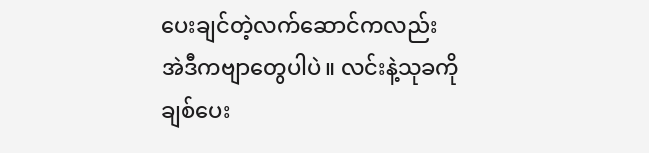ပေးချင်တဲ့လက်ဆောင်ကလည်း အဲဒီကဗျာတွေပါပဲ။ လင်းနဲ့သုခကို ချစ်ပေး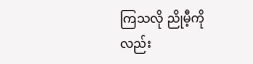ကြသလို ညိုမီ့ကိုလည်း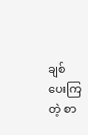ချစ်ပေးကြတဲ့ စာ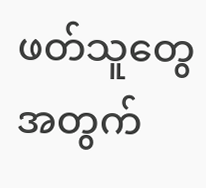ဖတ်သူတွေအတွက်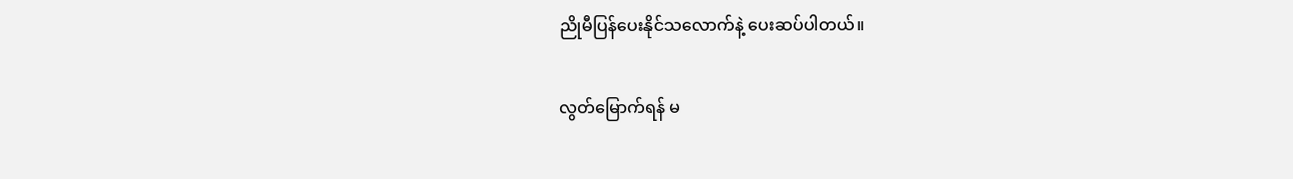ညိုမီပြန်ပေးနိုင်သလောက်နဲ့ ပေးဆပ်ပါတယ်။

လွတ်မြောက်ရန် မ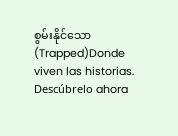စွမ်းနိုင်သော (Trapped)Donde viven las historias. Descúbrelo ahora